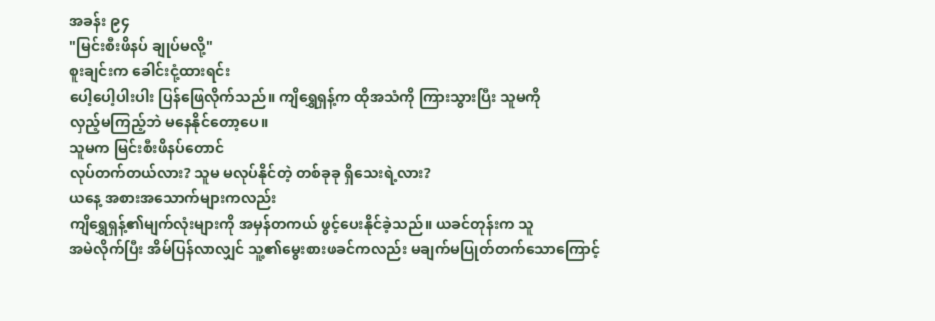အခန်း ၉၄
"မြင်းစီးဖိနပ် ချုပ်မလို့"
စူးချင်းက ခေါင်းငုံ့ထားရင်း
ပေါ့ပေါ့ပါးပါး ပြန်ဖြေလိုက်သည်။ ကျိရွှေရှန့်က ထိုအသံကို ကြားသွားပြီး သူမကို
လှည့်မကြည့်ဘဲ မနေနိုင်တော့ပေ။
သူမက မြင်းစီးဖိနပ်တောင်
လုပ်တက်တယ်လား? သူမ မလုပ်နိုင်တဲ့ တစ်ခုခု ရှိသေးရဲ့လား?
ယနေ့ အစားအသောက်များကလည်း
ကျိရွှေရှန့်၏မျက်လုံးများကို အမှန်တကယ် ဖွင့်ပေးနိုင်ခဲ့သည်။ ယခင်တုန်းက သူ
အမဲလိုက်ပြီး အိမ်ပြန်လာလျှင် သူ့၏မွေးစားဖခင်ကလည်း မချက်မပြုတ်တက်သောကြောင့်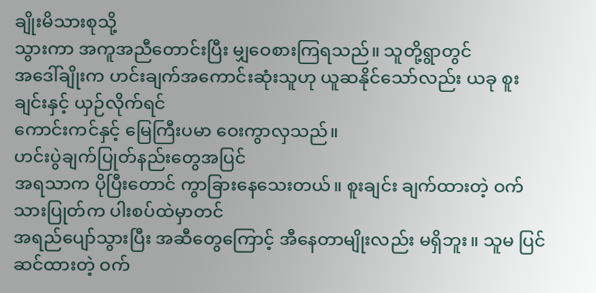ချိုးမိသားစုသို့
သွားကာ အကူအညီတောင်းပြီး မျှဝေစားကြရသည်။ သူတို့ရွာတွင်
အဒေါ်ချိုးက ဟင်းချက်အကောင်းဆုံးသူဟု ယူဆနိုင်သော်လည်း ယခု စူးချင်းနှင့် ယှဉ်လိုက်ရင်
ကောင်းကင်နှင့် မြေကြီးပမာ ဝေးကွာလှသည်။
ဟင်းပွဲချက်ပြုတ်နည်းတွေအပြင်
အရသာက ပိုပြီးတောင် ကွာခြားနေသေးတယ်။ စူးချင်း ချက်ထားတဲ့ ဝက်သားပြုတ်က ပါးစပ်ထဲမှာတင်
အရည်ပျော်သွားပြီး အဆီတွေကြောင့် အီနေတာမျိုးလည်း မရှိဘူး။ သူမ ပြင်ဆင်ထားတဲ့ ဝက်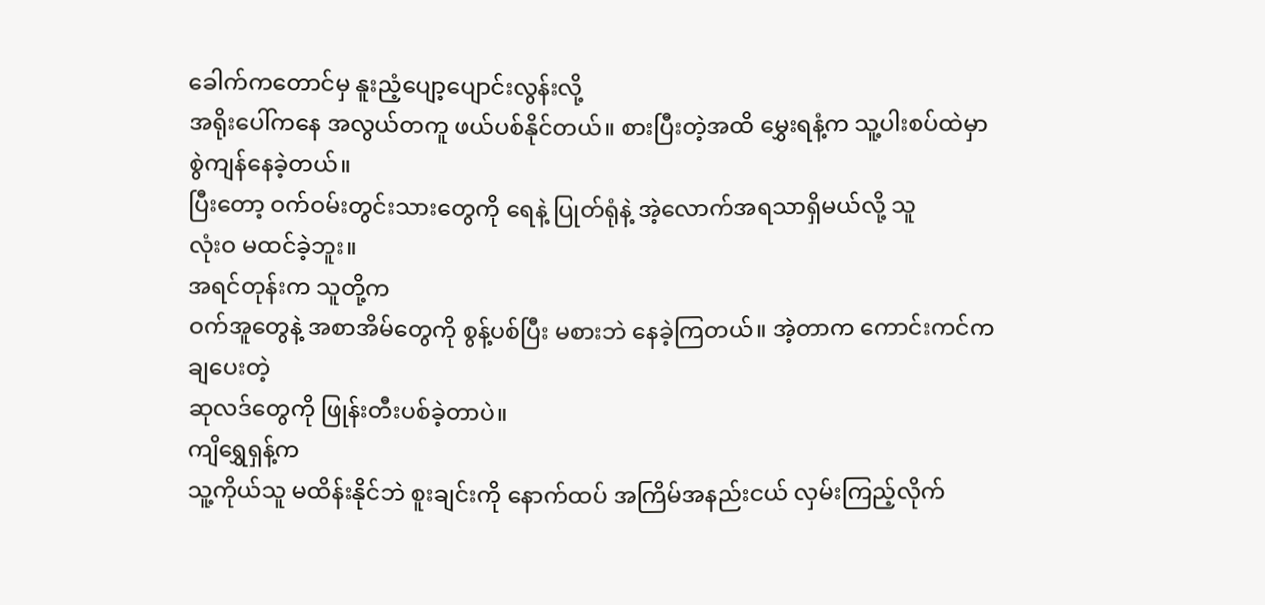ခေါက်ကတောင်မှ နူးညံ့ပျော့ပျောင်းလွန်းလို့
အရိုးပေါ်ကနေ အလွယ်တကူ ဖယ်ပစ်နိုင်တယ်။ စားပြီးတဲ့အထိ မွှေးရနံ့က သူ့ပါးစပ်ထဲမှာ စွဲကျန်နေခဲ့တယ်။
ပြီးတော့ ဝက်ဝမ်းတွင်းသားတွေကို ရေနဲ့ ပြုတ်ရုံနဲ့ အဲ့လောက်အရသာရှိမယ်လို့ သူ
လုံးဝ မထင်ခဲ့ဘူး။
အရင်တုန်းက သူတို့က
ဝက်အူတွေနဲ့ အစာအိမ်တွေကို စွန့်ပစ်ပြီး မစားဘဲ နေခဲ့ကြတယ်။ အဲ့တာက ကောင်းကင်ကချပေးတဲ့
ဆုလဒ်တွေကို ဖြုန်းတီးပစ်ခဲ့တာပဲ။
ကျိရွှေရှန့်က
သူ့ကိုယ်သူ မထိန်းနိုင်ဘဲ စူးချင်းကို နောက်ထပ် အကြိမ်အနည်းငယ် လှမ်းကြည့်လိုက်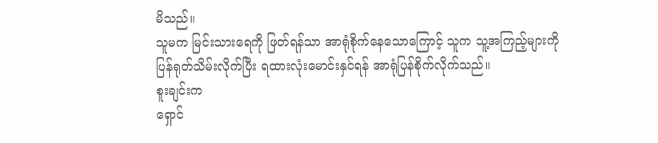မိသည်။
သူမက မြင်းသားရေကို ဖြတ်ရန်သာ အာရုံစိုက်နေသောကြောင့် သူက သူ့အကြည့်များကို
ပြန်ရုတ်သိမ်းလိုက်ပြီး ရထားလုံးမောင်းနှင်ရန် အာရုံပြန်စိုက်လိုက်သည်။
စူးချင်းက
ရှောင်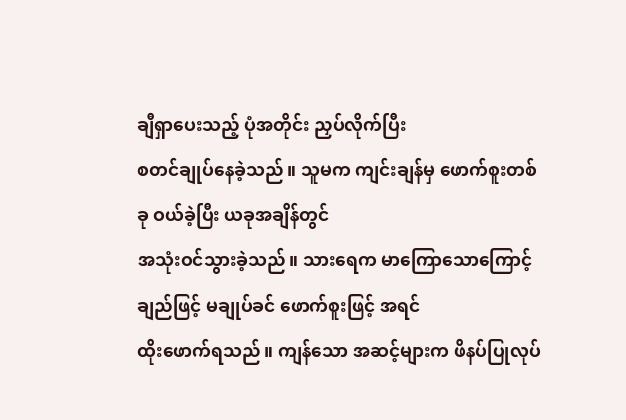ချီရှာပေးသည့် ပုံအတိုင်း ညှပ်လိုက်ပြီး
စတင်ချုပ်နေခဲ့သည်။ သူမက ကျင်းချန်မှ ဖောက်စူးတစ်ခု ဝယ်ခဲ့ပြီး ယခုအချိန်တွင်
အသုံးဝင်သွားခဲ့သည်။ သားရေက မာကြောသောကြောင့် ချည်ဖြင့် မချုပ်ခင် ဖောက်စူးဖြင့် အရင်
ထိုးဖောက်ရသည်။ ကျန်သော အဆင့်များက ဖိနပ်ပြုလုပ်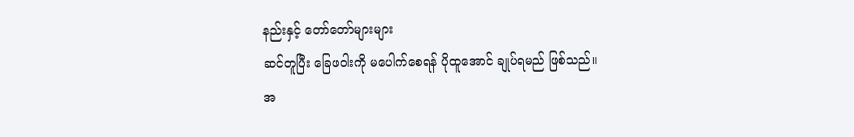နည်းနှင့် တော်တော်များများ
ဆင်တူပြီး ခြေဖဝါးကို မပေါက်စေရန် ပိုထူအောင် ချုပ်ရမည် ဖြစ်သည်။
အ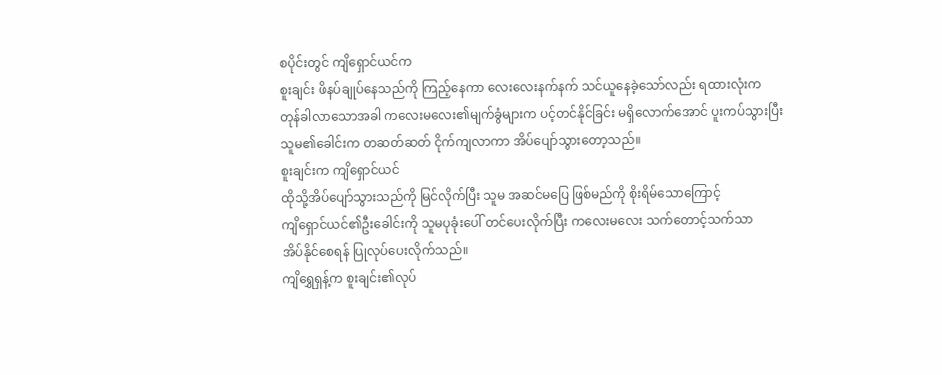စပိုင်းတွင် ကျိရှောင်ယင်က
စူးချင်း ဖိနပ်ချုပ်နေသည်ကို ကြည့်နေကာ လေးလေးနက်နက် သင်ယူနေခဲ့သော်လည်း ရထားလုံးက
တုန်ခါလာသောအခါ ကလေးမလေး၏မျက်ခွံများက ပင့်တင်နိုင်ခြင်း မရှိလောက်အောင် ပူးကပ်သွားပြီး
သူမ၏ခေါင်းက တဆတ်ဆတ် ငိုက်ကျလာကာ အိပ်ပျော်သွားတော့သည်။
စူးချင်းက ကျိရှောင်ယင်
ထိုသို့အိပ်ပျော်သွားသည်ကို မြင်လိုက်ပြီး သူမ အဆင်မပြေ ဖြစ်မည်ကို စိုးရိမ်သောကြောင့်
ကျိရှောင်ယင်၏ဦးခေါင်းကို သူမပုခုံးပေါ် တင်ပေးလိုက်ပြီး ကလေးမလေး သက်တောင့်သက်သာ
အိပ်နိုင်စေရန် ပြုလုပ်ပေးလိုက်သည်။
ကျိရွှေရှန့်က စူးချင်း၏လုပ်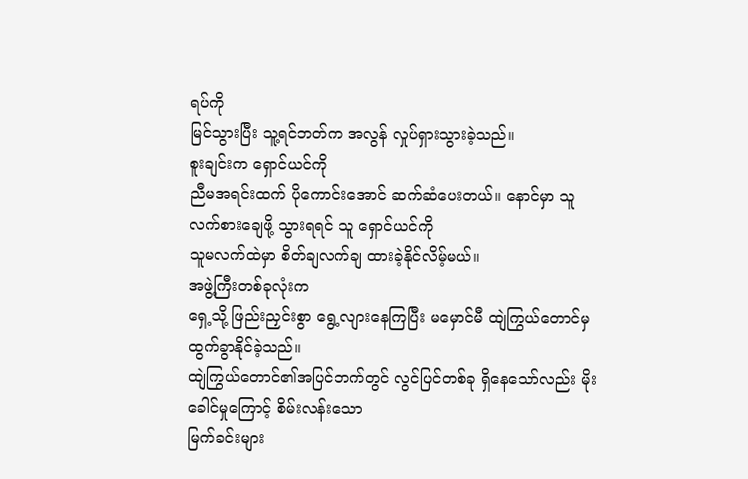ရပ်ကို
မြင်သွားပြီး သူ့ရင်ဘတ်က အလွန် လှုပ်ရှားသွားခဲ့သည်။
စူးချင်းက ရှောင်ယင်ကို
ညီမအရင်းထက် ပိုကောင်းအောင် ဆက်ဆံပေးတယ်။ နောင်မှာ သူ လက်စားချေဖို့ သွားရရင် သူ ရှောင်ယင်ကို
သူမလက်ထဲမှာ စိတ်ချလက်ချ ထားခဲ့နိုင်လိမ့်မယ်။
အဖွဲ့ကြီးတစ်ခုလုံးက
ရှေ့သို့ ဖြည်းညှင်းစွာ ရွေ့လျားနေကြပြီး မမှောင်မီ ထျဲကြွယ်တောင်မှ ထွက်ခွာနိုင်ခဲ့သည်။
ထျဲကြွယ်တောင်၏အပြင်ဘက်တွင် လွင်ပြင်တစ်ခု ရှိနေသော်လည်း မိုးခေါင်မှုကြောင့် စိမ်းလန်းသော
မြက်ခင်းများ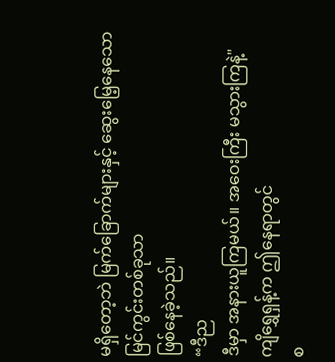မရှိတော့ဘဲ မြက်ခြောက်များနှင့် ဆွေးမြေ့နေသော မြင်ကွင်းတစ်ခုသာ
ဖြစ်နေခဲ့သည်။
“ဒီည
ဒီမှာ အနားယူကြမယ်။ အဝေးကြီး မသွားကြနဲ့"
ကျိရွှေရှန့်က ဤနေရာတွင်
စ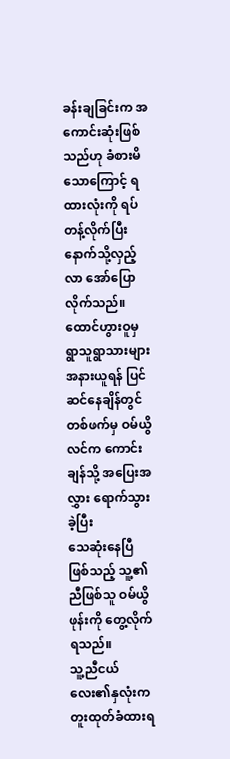ခန်းချခြင်းက အကောင်းဆုံးဖြစ်သည်ဟု ခံစားမိသောကြောင့် ရထားလုံးကို ရပ်တန့်လိုက်ပြီး
နောက်သို့လှည့်လာ အော်ပြောလိုက်သည်။
ထောင်ဟွားဝူမှ ရွာသူရွာသားများ
အနားယူရန် ပြင်ဆင်နေချိန်တွင် တစ်ဖက်မှ ဝမ်ယွိလင်က ကောင်းချန်သို့ အပြေးအလွှား ရောက်သွားခဲ့ပြီး
သေဆုံးနေပြီ ဖြစ်သည့် သူ့၏ညီဖြစ်သူ ဝမ်ယွိဖုန်းကို တွေ့လိုက်ရသည်။
သူ့ညီငယ်လေး၏နှလုံးက
တူးထုတ်ခံထားရ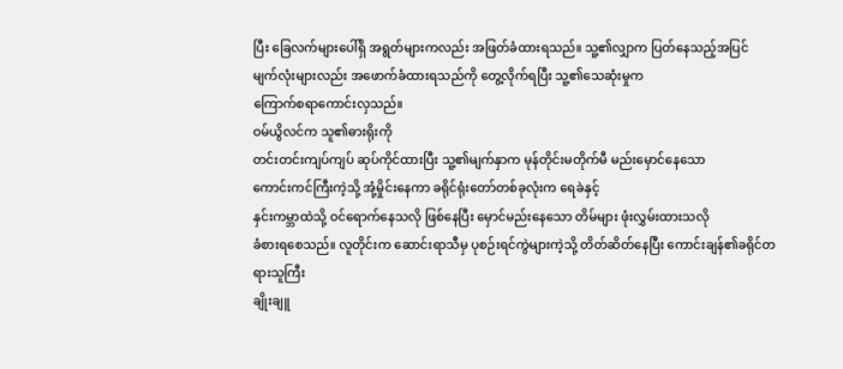ပြီး ခြေလက်များပေါ်ရှိ အရွတ်များကလည်း အဖြတ်ခံထားရသည်။ သူ့၏လျှာက ပြတ်နေသည့်အပြင်
မျက်လုံးများလည်း အဖောက်ခံထားရသည်ကို တွေ့လိုက်ရပြီး သူ့၏သေဆုံးမှုက
ကြောက်စရာကောင်းလှသည်။
ဝမ်ယွိလင်က သူ၏ဓားရိုးကို
တင်းတင်းကျပ်ကျပ် ဆုပ်ကိုင်ထားပြီး သူ့၏မျက်နှာက မုန်တိုင်းမတိုက်မီ မည်းမှောင်နေသော
ကောင်းကင်ကြီးကဲ့သို့ အုံ့မှိုင်းနေကာ ခရိုင်ရုံးတော်တစ်ခုလုံးက ရေခဲနှင့်
နှင်းကမ္ဘာထဲသို့ ဝင်ရောက်နေသလို ဖြစ်နေပြီး မှောင်မည်းနေသော တိမ်များ ဖုံးလွှမ်းထားသလို
ခံစားရစေသည်။ လူတိုင်းက ဆောင်းရာသီမှ ပုစဉ်းရင်ကွဲများကဲ့သို့ တိတ်ဆိတ်နေပြီး ကောင်းချန်၏ခရိုင်တရားသူကြီး
ချိုးချူ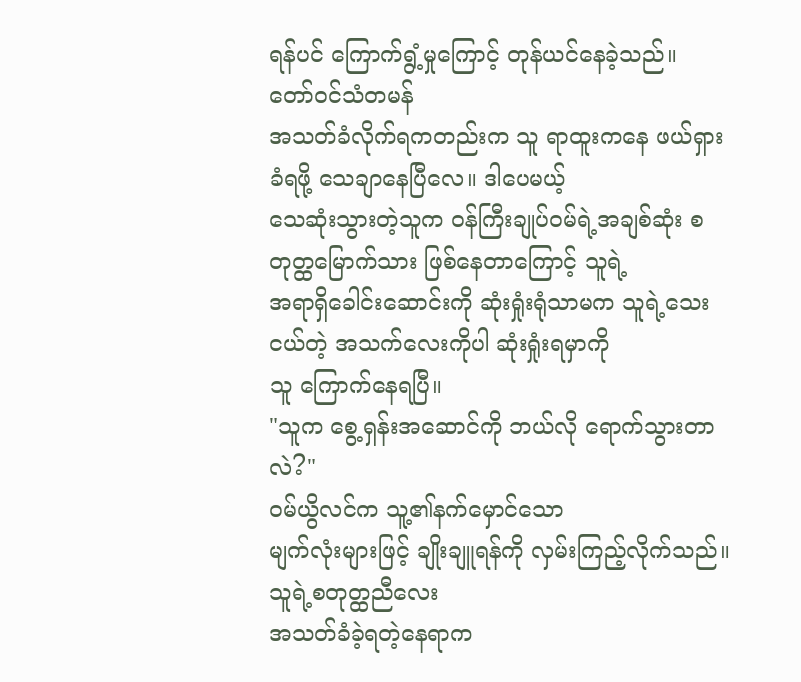ရန်ပင် ကြောက်ရွံ့မှုကြောင့် တုန်ယင်နေခဲ့သည်။
တော်ဝင်သံတမန်
အသတ်ခံလိုက်ရကတည်းက သူ ရာထူးကနေ ဖယ်ရှားခံရဖို့ သေချာနေပြီလေ။ ဒါပေမယ့်
သေဆုံးသွားတဲ့သူက ဝန်ကြီးချုပ်ဝမ်ရဲ့အချစ်ဆုံး စတုတ္ထမြောက်သား ဖြစ်နေတာကြောင့် သူရဲ့
အရာရှိခေါင်းဆောင်းကို ဆုံးရှုံးရုံသာမက သူရဲ့သေးငယ်တဲ့ အသက်လေးကိုပါ ဆုံးရှုံးရမှာကို
သူ ကြောက်နေရပြီ။
"သူက စွေ့ရှန်းအဆောင်ကို ဘယ်လို ရောက်သွားတာလဲ?"
ဝမ်ယွိလင်က သူ့၏နက်မှောင်သော
မျက်လုံးများဖြင့် ချိုးချူရန်ကို လှမ်းကြည့်လိုက်သည်။ သူရဲ့စတုတ္ထညီလေး
အသတ်ခံခဲ့ရတဲ့နေရာက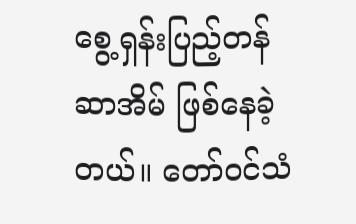စွေ့ရှန်းပြည့်တန်ဆာအိမ် ဖြစ်နေခဲ့တယ်။ တော်ဝင်သံ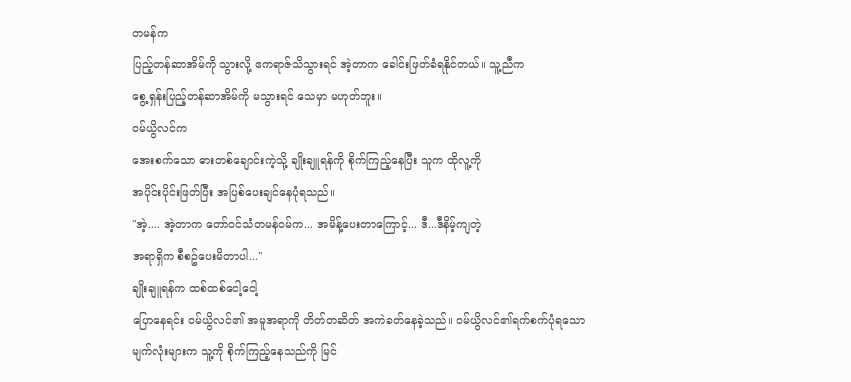တမန်က
ပြည့်တန်ဆာအိမ်ကို သွားလို့ ဧကရာဇ်သိသွားရင် အဲ့တာက ခေါင်းဖြတ်ခံရနိုင်တယ်။ သူ့ညီက
စွေ့ရှန်းပြည့်တန်ဆာအိမ်ကို မသွားရင် သေမှာ မဟုတ်ဘူး။
ဝမ်ယွိလင်က
အေးစက်သော ဓားတစ်ချောင်းကဲ့သို့ ချိုးချူရန်ကို စိုက်ကြည့်နေပြီး သူက ထိုလူ့ကို
အပိုင်းပိုင်းဖြတ်ပြီး အပြစ်ပေးချင်နေပုံရသည်။
"အဲ့.... အဲ့တာက တော်ဝင်သံတမန်ဝမ်က... အမိန့်ပေးတာကြောင့်... ဒီ...ဒီနိမ့်ကျတဲ့
အရာရှိက စီစဥ်ပေးမိတာပါ..."
ချိုးချူရန်က ထစ်ထစ်ငေါ့ငေါ့
ပြောနေရင်း ဝမ်ယွိလင်၏ အမူအရာကို တိတ်တဆိတ် အကဲခတ်နေခဲ့သည်။ ဝမ်ယွိလင်၏ရက်စက်ပုံရသော
မျက်လုံးများက သူ့ကို စိုက်ကြည့်နေသည်ကို မြင်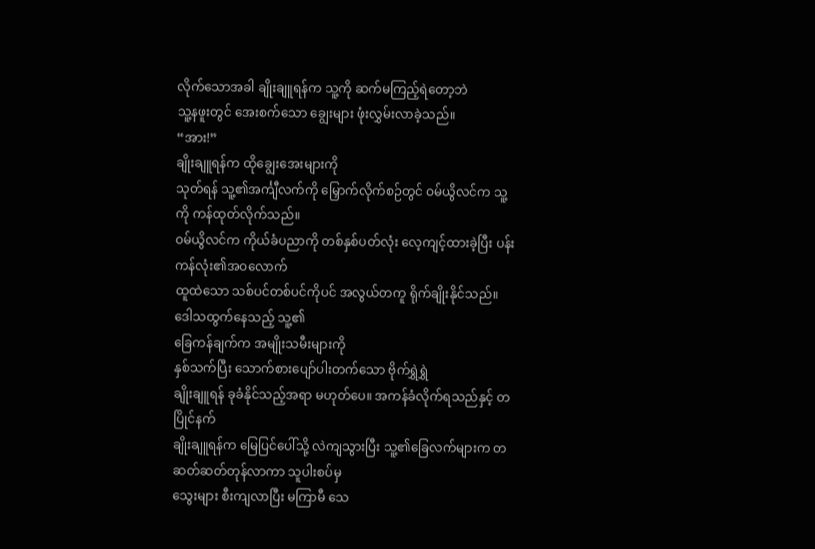လိုက်သောအခါ ချိုးချူရန်က သူ့ကို ဆက်မကြည့်ရဲတော့ဘဲ
သူ့နဖူးတွင် အေးစက်သော ချွေးများ ဖုံးလွှမ်းလာခဲ့သည်။
“အား!”
ချိုးချူရန်က ထိုချွေးအေးများကို
သုတ်ရန် သူ့၏အင်္ကျီလက်ကို မြှောက်လိုက်စဉ်တွင် ဝမ်ယွိလင်က သူ့ကို ကန်ထုတ်လိုက်သည်။
ဝမ်ယွိလင်က ကိုယ်ခံပညာကို တစ်နှစ်ပတ်လုံး လေ့ကျင့်ထားခဲ့ပြီး ပန်းကန်လုံး၏အဝလောက်
ထူထဲသော သစ်ပင်တစ်ပင်ကိုပင် အလွယ်တကူ ရိုက်ချိုးနိုင်သည်။ ဒေါသထွက်နေသည့် သူ့၏
ခြေကန်ချက်က အမျိုးသမီးများကို
နှစ်သက်ပြီး သောက်စားပျော်ပါးတက်သော ဗိုက်ရွှဲရွှဲ
ချိုးချူရန် ခုခံနိုင်သည့်အရာ မဟုတ်ပေ။ အကန်ခံလိုက်ရသည်နှင့် တပြိုင်နက်
ချိုးချူရန်က မြေပြင်ပေါ်သို့ လဲကျသွားပြီး သူ့၏ခြေလက်များက တဆတ်ဆတ်တုန်လာကာ သူပါးစပ်မှ
သွေးများ စီးကျလာပြီး မကြာမီ သေ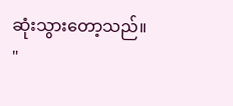ဆုံးသွားတော့သည်။
"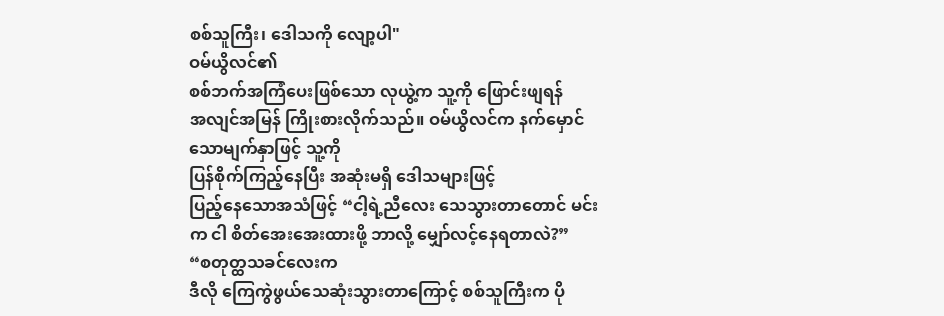စစ်သူကြီး၊ ဒေါသကို လျော့ပါ"
ဝမ်ယွိလင်၏
စစ်ဘက်အကြံပေးဖြစ်သော လုယွဲ့က သူ့ကို ဖြောင်းဖျရန်
အလျင်အမြန် ကြိုးစားလိုက်သည်။ ဝမ်ယွိလင်က နက်မှောင်သောမျက်နှာဖြင့် သူ့ကို
ပြန်စိုက်ကြည့်နေပြီး အဆုံးမရှိ ဒေါသများဖြင့်
ပြည့်နေသောအသံဖြင့် “ငါ့ရဲ့ညီလေး သေသွားတာတောင် မင်းက ငါ စိတ်အေးအေးထားဖို့ ဘာလို့ မျှော်လင့်နေရတာလဲ?”
“စတုတ္ထသခင်လေးက
ဒီလို ကြေကွဲဖွယ်သေဆုံးသွားတာကြောင့် စစ်သူကြီးက ပို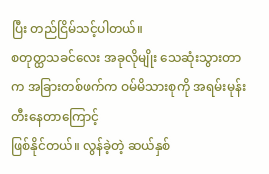ပြီး တည်ငြိမ်သင့်ပါတယ်။
စတုတ္ထသခင်လေး အခုလိုမျိုး သေဆုံးသွားတာက အခြားတစ်ဖက်က ဝမ်မိသားစုကို အရမ်းမုန်းတီးနေတာကြောင့်
ဖြစ်နိုင်တယ်။ လွန်ခဲ့တဲ့ ဆယ်နှစ်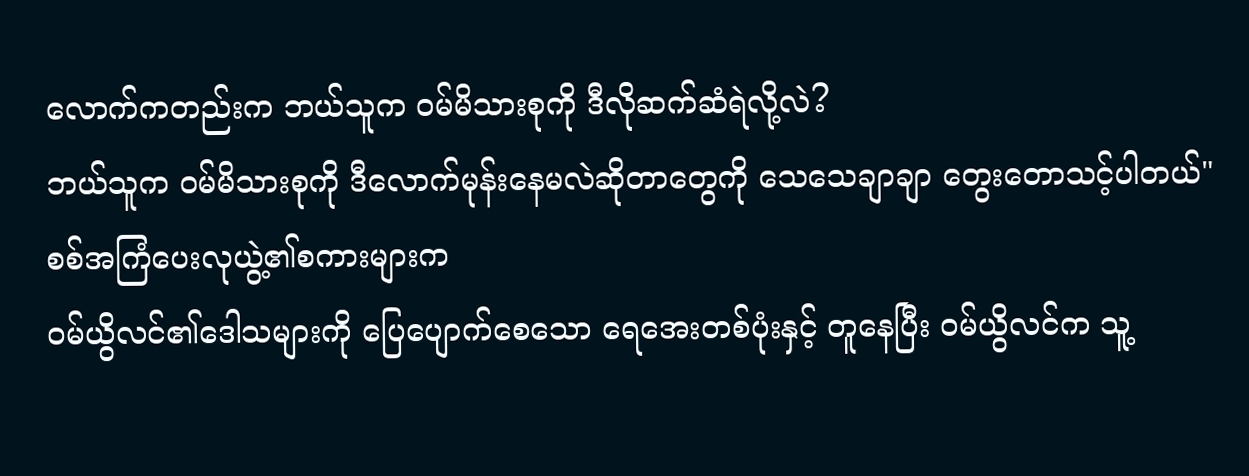လောက်ကတည်းက ဘယ်သူက ဝမ်မိသားစုကို ဒီလိုဆက်ဆံရဲလို့လဲ?
ဘယ်သူက ဝမ်မိသားစုကို ဒီလောက်မုန်းနေမလဲဆိုတာတွေကို သေသေချာချာ တွေးတောသင့်ပါတယ်"
စစ်အကြံပေးလုယွဲ့၏စကားများက
ဝမ်ယွိလင်၏ဒေါသများကို ပြေပျောက်စေသော ရေအေးတစ်ပုံးနှင့် တူနေပြီး ဝမ်ယွိလင်က သူ့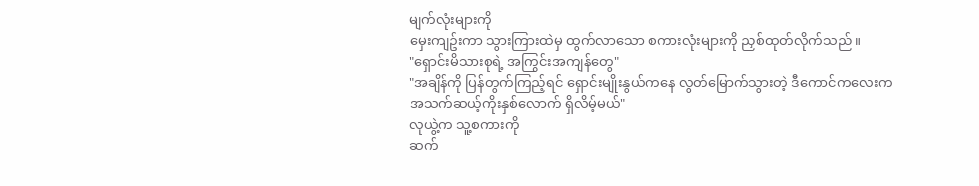မျက်လုံးများကို
မှေးကျဥ်းကာ သွားကြားထဲမှ ထွက်လာသော စကားလုံးများကို ညှစ်ထုတ်လိုက်သည်။
"ရှောင်းမိသားစုရဲ့ အကြွင်းအကျန်တွေ"
"အချိန်ကို ပြန်တွက်ကြည့်ရင် ရှောင်းမျိုးနွယ်ကနေ လွတ်မြောက်သွားတဲ့ ဒီကောင်ကလေးက
အသက်ဆယ့်ကိုးနှစ်လောက် ရှိလိမ့်မယ်"
လုယွဲ့က သူ့စကားကို
ဆက်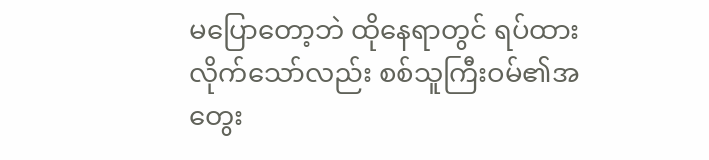မပြောတော့ဘဲ ထိုနေရာတွင် ရပ်ထားလိုက်သော်လည်း စစ်သူကြီးဝမ်၏အတွေး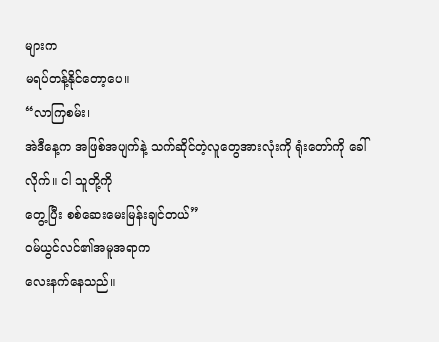များက
မရပ်တန့်နိုင်တော့ပေ။
“လာကြစမ်း၊
အဲဒီနေ့က အဖြစ်အပျက်နဲ့ သက်ဆိုင်တဲ့လူတွေအားလုံးကို ရုံးတော်ကို ခေါ်လိုက်။ ငါ သူတို့ကို
တွေ့ပြီး စစ်ဆေးမေးမြန်းချင်တယ်”
ဝမ်ယွင်လင်၏အမူအရာက
လေးနက်နေသည်။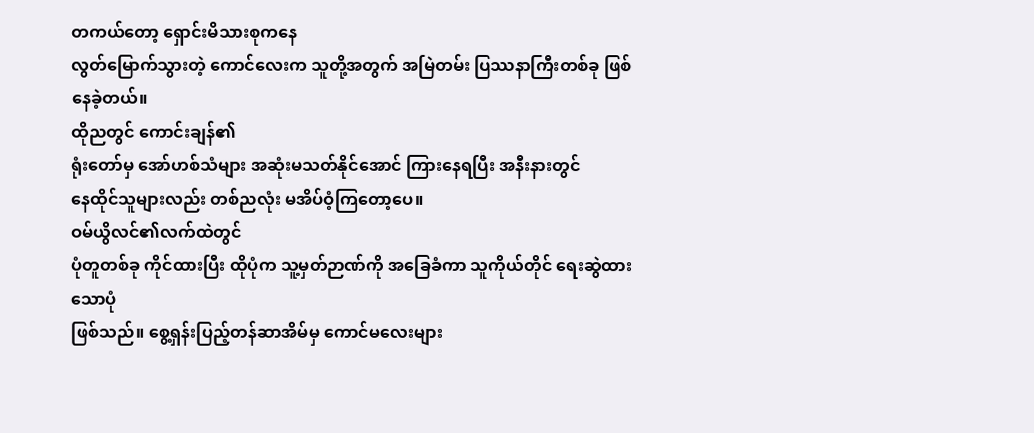တကယ်တော့ ရှောင်းမိသားစုကနေ
လွတ်မြောက်သွားတဲ့ ကောင်လေးက သူတို့အတွက် အမြဲတမ်း ပြဿနာကြီးတစ်ခု ဖြစ်နေခဲ့တယ်။
ထိုညတွင် ကောင်းချန်၏
ရုံးတော်မှ အော်ဟစ်သံများ အဆုံးမသတ်နိုင်အောင် ကြားနေရပြီး အနီးနားတွင်
နေထိုင်သူများလည်း တစ်ညလုံး မအိပ်ဝံ့ကြတော့ပေ။
ဝမ်ယွိလင်၏လက်ထဲတွင်
ပုံတူတစ်ခု ကိုင်ထားပြီး ထိုပုံက သူ့မှတ်ဉာဏ်ကို အခြေခံကာ သူကိုယ်တိုင် ရေးဆွဲထားသောပုံ
ဖြစ်သည်။ စွေ့ရှန်းပြည့်တန်ဆာအိမ်မှ ကောင်မလေးများ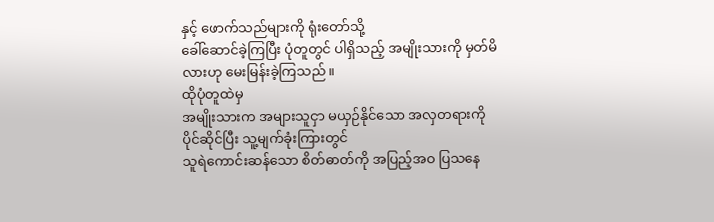နှင့် ဖောက်သည်များကို ရုံးတော်သို့
ခေါ်ဆောင်ခဲ့ကြပြီး ပုံတူတွင် ပါရှိသည့် အမျိုးသားကို မှတ်မိလားဟု မေးမြန်းခဲ့ကြသည်။
ထိုပုံတူထဲမှ
အမျိုးသားက အများသူငှာ မယှဉ်နိုင်သော အလှတရားကို ပိုင်ဆိုင်ပြီး သူ့မျက်ခုံးကြားတွင်
သူရဲကောင်းဆန်သော စိတ်ဓာတ်ကို အပြည့်အဝ ပြသနေ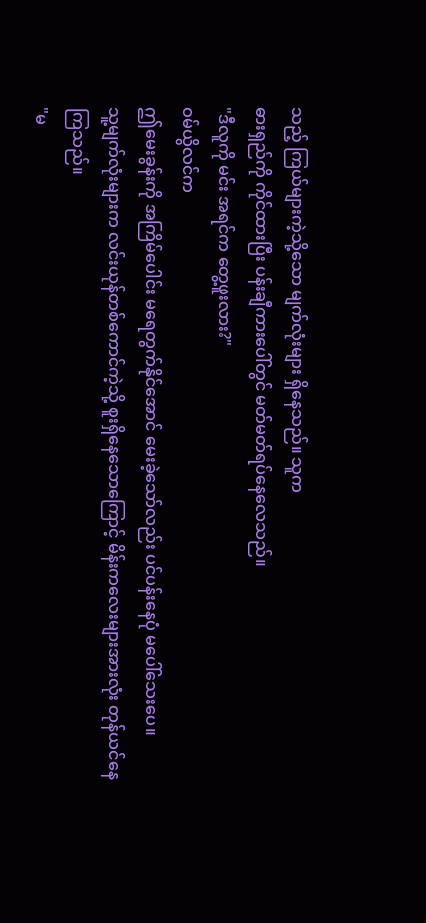သည့် ကြယ်များကဲ့သို့သော မျက်လုံးများ ရှိနေသည်။ သူက
ဓားရှည်ကို ကိုင်ထားပြီး ပန်းချီကားပေါ်တွင် မတ်မတ်ရပ်နေလေသည်။
"ဒီလူကို မင်း အရင်က တွေ့ဖူးလား?"
ဝမ်ယွိလင်က
ဤမေးခွန်းကို အကြိမ်ပေါင်း မရေတွက်နိုင်အောင် မေးခဲ့သော်လည်း ပင်ပန်းနေပုံ မပေါ်သေးပေ။
သူ့မျက်လုံးများက လင်းယုန်တစ်ကောင်ကဲ့သို့ စူးရှိနေသောကြောင့် မိန်းကလေးများအားလုံး တုန်ယင်နေကြသည်။
"မ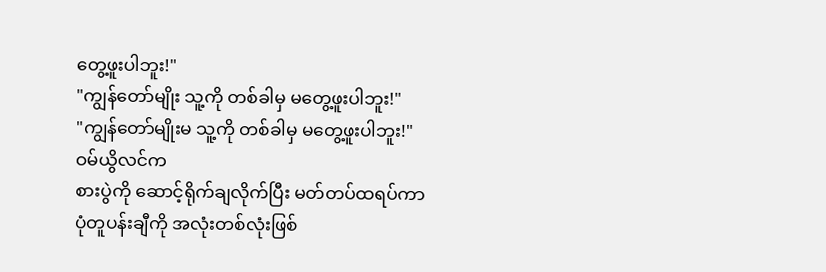တွေ့ဖူးပါဘူး!"
"ကျွန်တော်မျိုး သူ့ကို တစ်ခါမှ မတွေ့ဖူးပါဘူး!"
"ကျွန်တော်မျိုးမ သူ့ကို တစ်ခါမှ မတွေ့ဖူးပါဘူး!"
ဝမ်ယွိလင်က
စားပွဲကို ဆောင့်ရိုက်ချလိုက်ပြီး မတ်တပ်ထရပ်ကာ ပုံတူပန်းချီကို အလုံးတစ်လုံးဖြစ်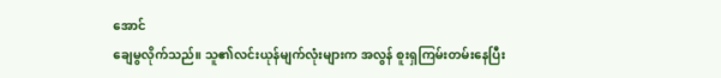အောင်
ချေမွလိုက်သည်။ သူ၏လင်းယုန်မျက်လုံးများက အလွန် စူးရှကြမ်းတမ်းနေပြီး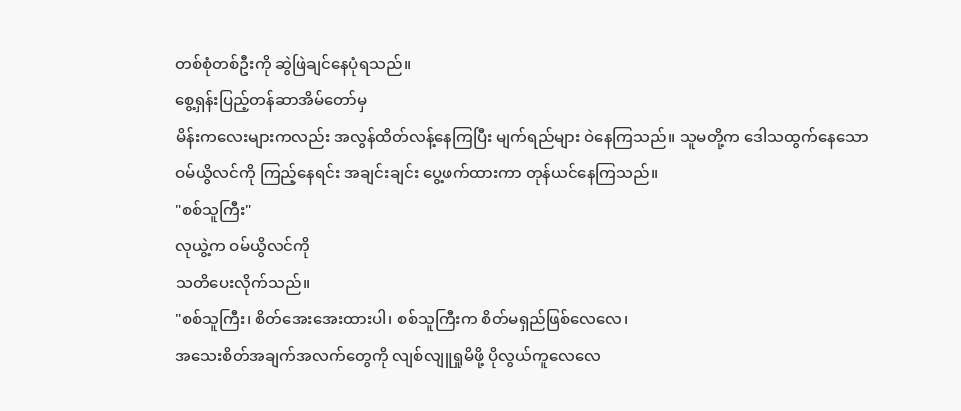တစ်စုံတစ်ဦးကို ဆွဲဖြဲချင်နေပုံရသည်။
စွေ့ရှန်းပြည့်တန်ဆာအိမ်တော်မှ
မိန်းကလေးများကလည်း အလွန်ထိတ်လန့်နေကြပြီး မျက်ရည်များ ဝဲနေကြသည်။ သူမတို့က ဒေါသထွက်နေသော
ဝမ်ယွိလင်ကို ကြည့်နေရင်း အချင်းချင်း ပွေ့ဖက်ထားကာ တုန်ယင်နေကြသည်။
"စစ်သူကြီး"
လုယွဲ့က ဝမ်ယွိလင်ကို
သတိပေးလိုက်သည်။
"စစ်သူကြီး၊ စိတ်အေးအေးထားပါ၊ စစ်သူကြီးက စိတ်မရှည်ဖြစ်လေလေ၊
အသေးစိတ်အချက်အလက်တွေကို လျစ်လျူရှုမိဖို့ ပိုလွယ်ကူလေလေ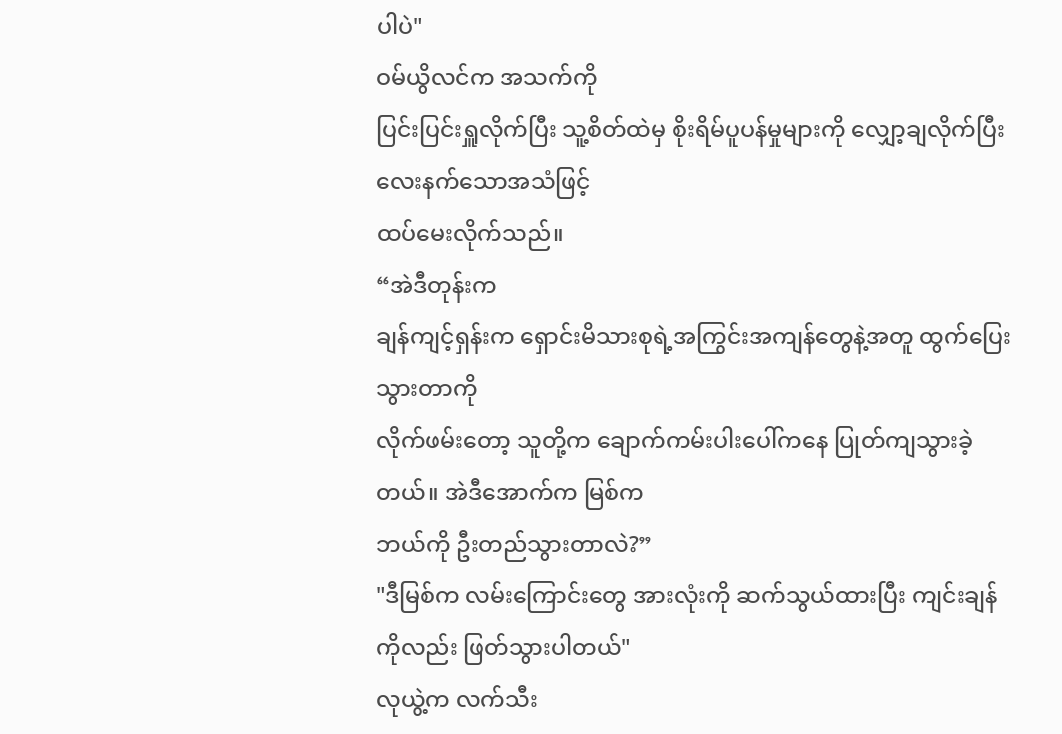ပါပဲ"
ဝမ်ယွိလင်က အသက်ကို
ပြင်းပြင်းရှူလိုက်ပြီး သူ့စိတ်ထဲမှ စိုးရိမ်ပူပန်မှုများကို လျှော့ချလိုက်ပြီး လေးနက်သောအသံဖြင့်
ထပ်မေးလိုက်သည်။
“အဲဒီတုန်းက
ချန်ကျင့်ရှန်းက ရှောင်းမိသားစုရဲ့အကြွင်းအကျန်တွေနဲ့အတူ ထွက်ပြေးသွားတာကို
လိုက်ဖမ်းတော့ သူတို့က ချောက်ကမ်းပါးပေါ်ကနေ ပြုတ်ကျသွားခဲ့တယ်။ အဲဒီအောက်က မြစ်က
ဘယ်ကို ဦးတည်သွားတာလဲ?”
"ဒီမြစ်က လမ်းကြောင်းတွေ အားလုံးကို ဆက်သွယ်ထားပြီး ကျင်းချန်ကိုလည်း ဖြတ်သွားပါတယ်"
လုယွဲ့က လက်သီး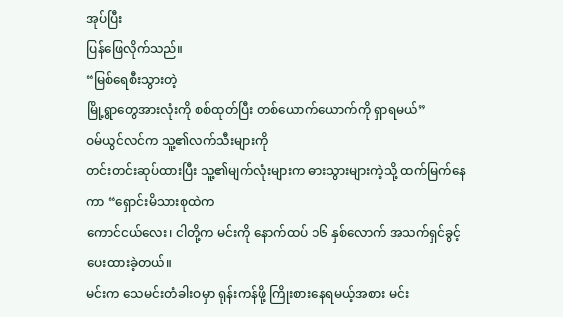အုပ်ပြီး
ပြန်ဖြေလိုက်သည်။
“မြစ်ရေစီးသွားတဲ့
မြို့ရွာတွေအားလုံးကို စစ်ထုတ်ပြီး တစ်ယောက်ယောက်ကို ရှာရမယ်”
ဝမ်ယွင်လင်က သူ့၏လက်သီးများကို
တင်းတင်းဆုပ်ထားပြီး သူ့၏မျက်လုံးများက ဓားသွားများကဲ့သို့ ထက်မြက်နေကာ “ရှောင်းမိသားစုထဲက
ကောင်ငယ်လေး၊ ငါတို့က မင်းကို နောက်ထပ် ၁၆ နှစ်လောက် အသက်ရှင်ခွင့်ပေးထားခဲ့တယ်။
မင်းက သေမင်းတံခါးဝမှာ ရုန်းကန်ဖို့ ကြိုးစားနေရမယ့်အစား မင်း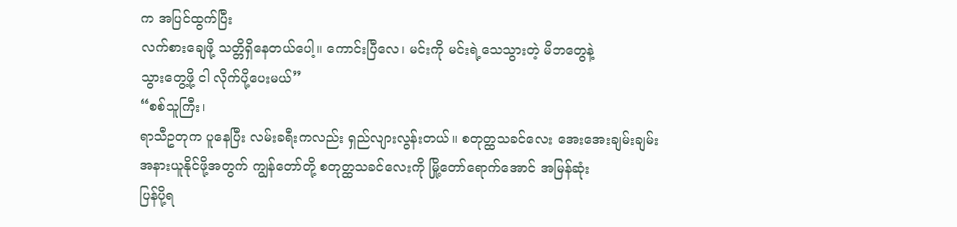က အပြင်ထွက်ပြီး
လက်စားချေဖို့ သတ္တိရှိနေတယ်ပေါ့။ ကောင်းပြီလေ၊ မင်းကို မင်းရဲ့သေသွားတဲ့ မိဘတွေနဲ့
သွားတွေ့ဖို့ ငါ လိုက်ပို့ပေးမယ်”
“စစ်သူကြီး၊
ရာသီဥတုက ပူနေပြီး လမ်းခရီးကလည်း ရှည်လျားလွန်းတယ်။ စတုတ္ထသခင်လေး အေးအေးချမ်းချမ်း
အနားယူနိုင်ဖို့အတွက် ကျွန်တော်တို့ စတုတ္ထသခင်လေးကို မြို့တော်ရောက်အောင် အမြန်ဆုံး
ပြန်ပို့ရ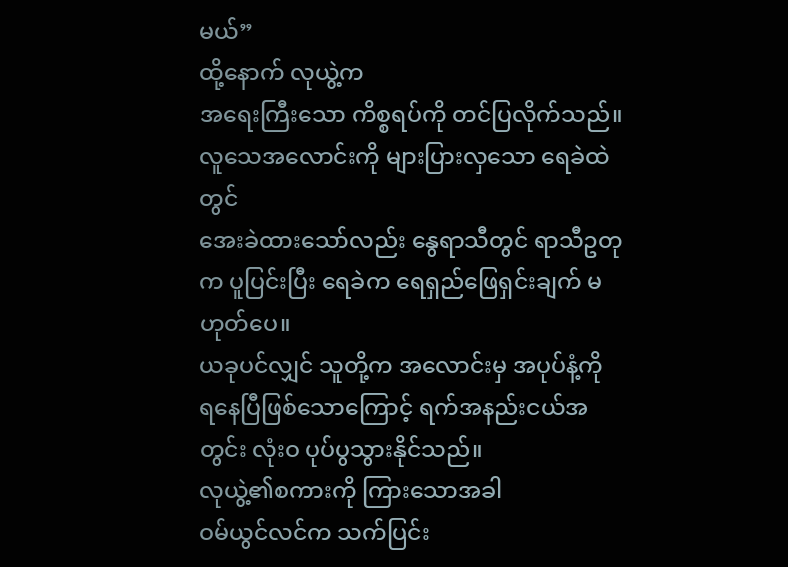မယ်”
ထို့နောက် လုယွဲ့က
အရေးကြီးသော ကိစ္စရပ်ကို တင်ပြလိုက်သည်။ လူသေအလောင်းကို များပြားလှသော ရေခဲထဲတွင်
အေးခဲထားသော်လည်း နွေရာသီတွင် ရာသီဥတုက ပူပြင်းပြီး ရေခဲက ရေရှည်ဖြေရှင်းချက် မဟုတ်ပေ။
ယခုပင်လျှင် သူတို့က အလောင်းမှ အပုပ်နံ့ကို
ရနေပြီဖြစ်သောကြောင့် ရက်အနည်းငယ်အတွင်း လုံးဝ ပုပ်ပွသွားနိုင်သည်။
လုယွဲ့၏စကားကို ကြားသောအခါ
ဝမ်ယွင်လင်က သက်ပြင်း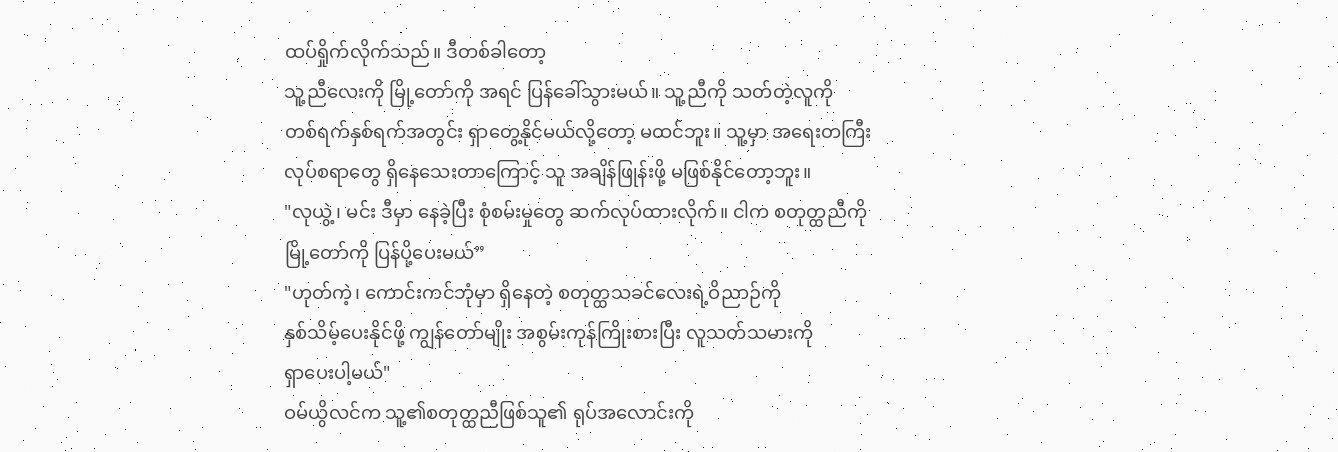ထပ်ရှိုက်လိုက်သည်။ ဒီတစ်ခါတော့
သူ့ညီလေးကို မြို့တော်ကို အရင် ပြန်ခေါ်သွားမယ်။ သူ့ညီကို သတ်တဲ့လူကို
တစ်ရက်နှစ်ရက်အတွင်း ရှာတွေ့နိုင်မယ်လို့တော့ မထင်ဘူး။ သူ့မှာ အရေးတကြီး
လုပ်စရာတွေ ရှိနေသေးတာကြောင့် သူ အချိန်ဖြုန်းဖို့ မဖြစ်နိုင်တော့ဘူး။
"လုယွဲ့၊ မင်း ဒီမှာ နေခဲ့ပြီး စုံစမ်းမှုတွေ ဆက်လုပ်ထားလိုက်။ ငါက စတုတ္ထညီကို
မြို့တော်ကို ပြန်ပို့ပေးမယ်”
"ဟုတ်ကဲ့၊ ကောင်းကင်ဘုံမှာ ရှိနေတဲ့ စတုတ္ထသခင်လေးရဲ့ဝိညာဉ်ကို
နှစ်သိမ့်ပေးနိုင်ဖို့ ကျွန်တော်မျိုး အစွမ်းကုန်ကြိုးစားပြီး လူသတ်သမားကို
ရှာပေးပါ့မယ်"
ဝမ်ယွိလင်က သူ့၏စတုတ္ထညီဖြစ်သူ၏ ရုပ်အလောင်းကို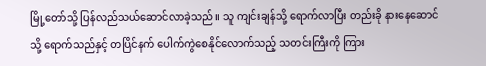မြို့တော်သို့ ပြန်လည်သယ်ဆောင်လာခဲ့သည်။ သူ ကျင်းချန်သို့ ရောက်လာပြီး တည်းခို နားနေဆောင်သို့ ရောက်သည်နှင့် တပြိင်နက် ပေါက်ကွဲစေနိုင်လောက်သည့် သတင်းကြီးကို ကြား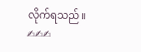လိုက်ရသည်။
✍✍✍